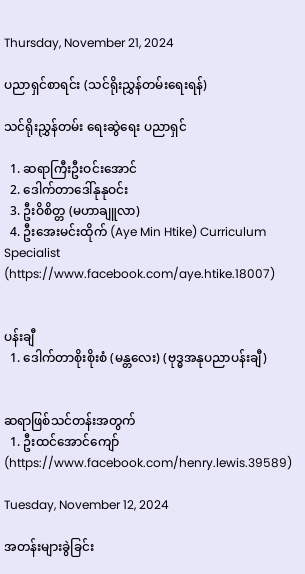Thursday, November 21, 2024

ပညာရှင်စာရင်း (သင်ရိုးညွှန်တမ်းရေးရန်)

သင်ရိုးညွှန်တမ်း ရေးဆွဲရေး ပညာရှင်

  1. ဆရာကြီးဦးဝင်းအောင်
  2. ဒေါက်တာဒေါ်နုနုဝင်း
  3. ဦးဝိစိတ္တ (မဟာချူလာ)
  4. ဦးအေးမင်းထိုက် (Aye Min Htike) Curriculum Specialist (https://www.facebook.com/aye.htike.18007)


ပန်းချီ
  1. ဒေါက်တာစိုးစိုးစံ (မန္တလေး) (ဗုဒ္ဓအနုပညာပန်းချီ)


ဆရာဖြစ်သင်တန်းအတွက်
  1. ဦးထင်အောင်ကျော် (https://www.facebook.com/henry.lewis.39589)

Tuesday, November 12, 2024

အတန်းများခွဲခြင်း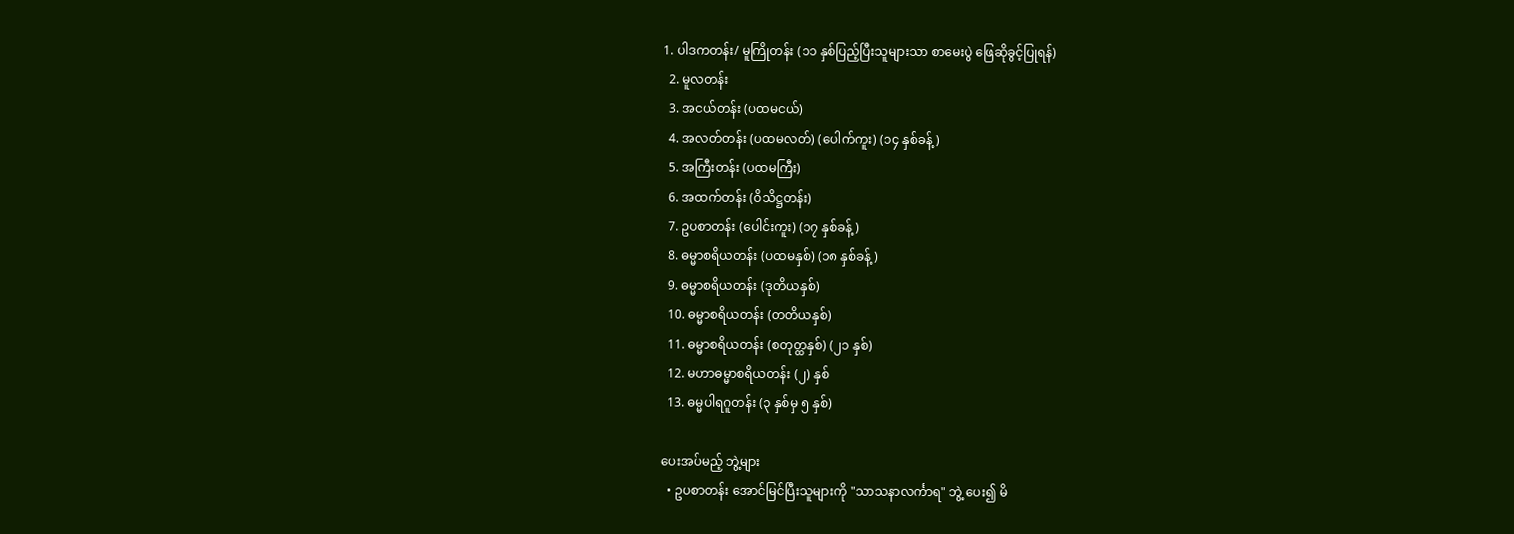1. ပါဒကတန်း/ မူကြိုတန်း (၁၁ နှစ်ပြည့်ပြီးသူများသာ စာမေးပွဲ ဖြေဆိုခွင့်ပြုရန်)
  2. မူလတန်း
  3. အငယ်တန်း (ပထမငယ်)
  4. အလတ်တန်း (ပထမလတ်) (ပေါက်ကူး) (၁၄ နှစ်ခန့်)
  5. အကြီးတန်း (ပထမကြီး)
  6. အထက်တန်း (ဝိသိဋ္ဌတန်း)
  7. ဥပစာတန်း (ပေါင်းကူး) (၁၇ နှစ်ခန့်)
  8. ဓမ္မာစရိယတန်း (ပထမနှစ်) (၁၈ နှစ်ခန့်)
  9. ဓမ္မာစရိယတန်း (ဒုတိယနှစ်)
  10. ဓမ္မာစရိယတန်း (တတိယနှစ်)
  11. ဓမ္မာစရိယတန်း (စတုတ္ထနှစ်) (၂၁ နှစ်)
  12. မဟာဓမ္မာစရိယတန်း (၂) နှစ်
  13. ဓမ္မပါရဂူတန်း (၃ နှစ်မှ ၅ နှစ်)

ပေးအပ်မည့် ဘွဲ့များ
  • ဥပစာတန်း အောင်မြင်ပြီးသူများကို "သာသနာလင်္ကာရ" ဘွဲ့ ပေး၍ မိ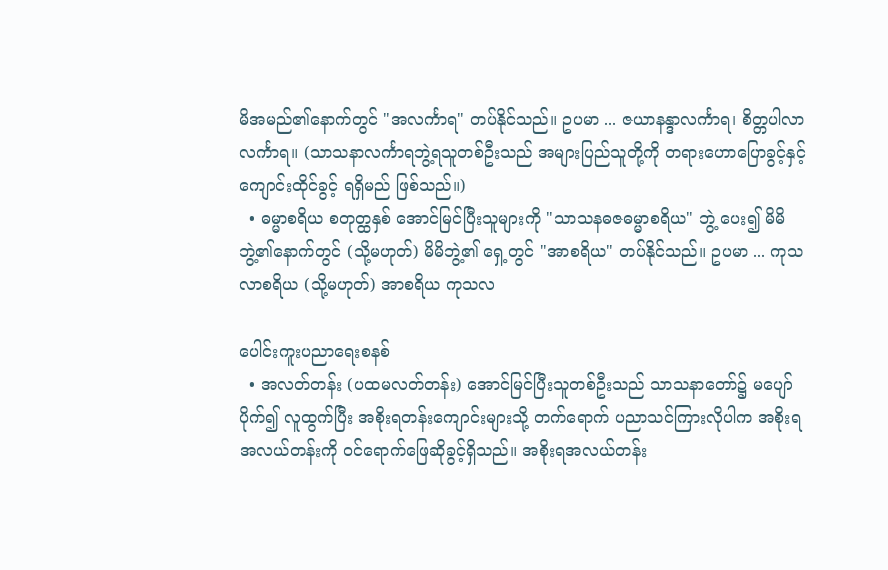မိအမည်၏နောက်တွင် "အလင်္ကာရ" တပ်နိုင်သည်။ ဥပမာ ... ဇယာနန္ဒာလင်္ကာရ၊ စိတ္တပါလာလင်္ကာရ။ (သာသနာလင်္ကာရဘွဲ့ရသူတစ်ဦးသည် အများပြည်သူတို့ကို တရားဟောပြောခွင့်နှင့် ကျောင်းထိုင်ခွင့် ရရှိမည် ဖြစ်သည်။)
  • ဓမ္မာစရိယ စတုတ္ထနှစ် အောင်မြင်ပြီးသူများကို "သာသနဓဇဓမ္မာစရိယ" ဘွဲ့ ပေး၍ မိမိဘွဲ့၏နောက်တွင် (သို့မဟုတ်) မိမိဘွဲ့၏ ရှေ့တွင် "အာစရိယ" တပ်နိုင်သည်။ ဥပမာ ... ကုသလာစရိယ (သို့မဟုတ်) အာစရိယ ကုသလ

ပေါင်းကူးပညာရေးစနစ်
  • အလတ်တန်း (ပထမလတ်တန်း) အောင်မြင်ပြီးသူတစ်ဦးသည် သာသနာတော်၌ မပျော်ပိုက်၍ လူထွက်ပြီး အစိုးရတန်းကျောင်းများသို့ တက်ရောက် ပညာသင်ကြားလိုပါက အစိုးရအလယ်တန်းကို ဝင်ရောက်ဖြေဆိုခွင့်ရှိသည်။ အစိုးရအလယ်တန်း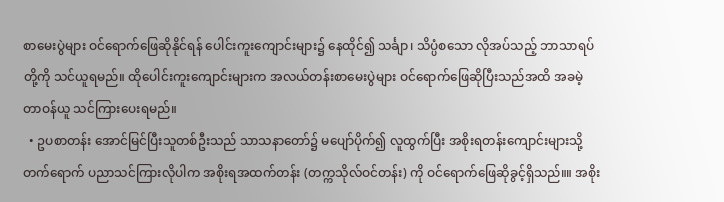စာမေးပွဲများ ဝင်ရောက်ဖြေဆိုနိုင်ရန် ပေါင်းကူးကျောင်းများ၌ နေထိုင်၍ သင်္ချာ၊ သိပ္ပံစသော လိုအပ်သည့် ဘာသာရပ်တို့ကို သင်ယူရမည်။ ထိုပေါင်းကူးကျောင်းများက အလယ်တန်းစာမေးပွဲများ ဝင်ရောက်ဖြေဆိုပြီးသည်အထိ အခမဲ့ တာဝန်ယူ သင်ကြားပေးရမည်။
  • ဥပစာတန်း အောင်မြင်ပြီးသူတစ်ဦးသည် သာသနာတော်၌ မပျော်ပိုက်၍ လူထွက်ပြီး အစိုးရတန်းကျောင်းများသို့ တက်ရောက် ပညာသင်ကြားလိုပါက အစိုးရအထက်တန်း (တက္ကသိုလ်ဝင်တန်း) ကို ဝင်ရောက်ဖြေဆိုခွင့်ရှိသည်။။ အစိုး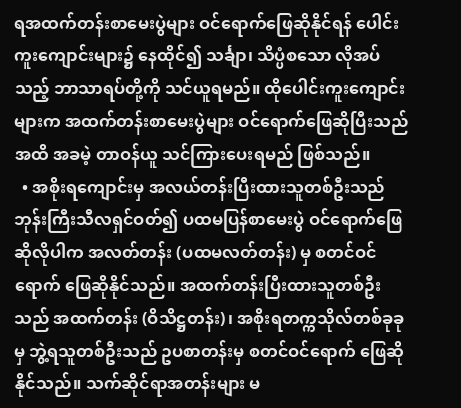ရအထက်တန်းစာမေးပွဲများ ဝင်ရောက်ဖြေဆိုနိုင်ရန် ပေါင်းကူးကျောင်းများ၌ နေထိုင်၍ သင်္ချာ၊ သိပ္ပံစသော လိုအပ်သည့် ဘာသာရပ်တို့ကို သင်ယူရမည်။ ထိုပေါင်းကူးကျောင်းများက အထက်တန်းစာမေးပွဲများ ဝင်ရောက်ဖြေဆိုပြီးသည်အထိ အခမဲ့ တာဝန်ယူ သင်ကြားပေးရမည် ဖြစ်သည်။
  • အစိုးရကျောင်းမှ အလယ်တန်းပြီးထားသူတစ်ဦးသည် ဘုန်းကြီးသီလရှင်ဝတ်၍ ပထမပြန်စာမေးပွဲ ဝင်ရောက်ဖြေဆိုလိုပါက အလတ်တန်း (ပထမလတ်တန်း) မှ စတင်ဝင်ရောက် ဖြေဆိုနိုင်သည်။ အထက်တန်းပြီးထားသူတစ်ဦးသည် အထက်တန်း (ဝိသိဋ္ဌတန်း)၊ အစိုးရတက္ကသိုလ်တစ်ခုခုမှ ဘွဲ့ရသူတစ်ဦးသည် ဥပစာတန်းမှ စတင်ဝင်ရောက် ဖြေဆိုနိုင်သည်။ သက်ဆိုင်ရာအတန်းများ မ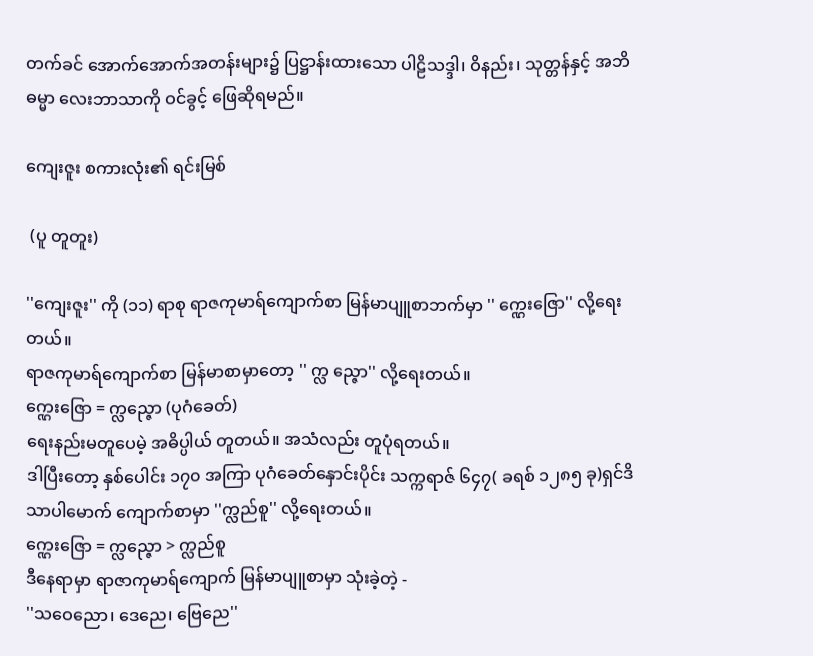တက်ခင် အောက်အောက်အတန်းများ၌ ပြဋ္ဌာန်းထားသော ပါဠိသဒ္ဒါ၊ ဝိနည်း၊ သုတ္တန်နှင့် အဘိဓမ္မာ လေးဘာသာကို ဝင်ခွင့် ဖြေဆိုရမည်။

ကျေးဇူး စကားလုံး၏ ရင်းမြစ်

 (ပူ တူတူး)

''ကျေးဇူး'' ကို (၁၁) ရာစု ရာဇကုမာရ်ကျောက်စာ မြန်မာပျူစာဘက်မှာ '' က္ဠေးဇြော'' လို့ရေးတယ်။
ရာဇကုမာရ်ကျောက်စာ မြန်မာစာမှာတော့ '' က္လ ည္ဇော'' လို့ရေးတယ်။
က္ဠေးဇြော = က္လည္ဇော (ပုဂံခေတ်)
ရေးနည်းမတူပေမဲ့ အဓိပ္ပါယ် တူတယ်။ အသံလည်း တူပုံရတယ်။
ဒါပြီးတော့ နှစ်ပေါင်း ၁၇၀ အကြာ ပုဂံခေတ်နှောင်းပိုင်း သက္ကရာဇ် ၆၄၇( ခရစ် ၁၂၈၅ ခု)ရှင်ဒိသာပါမောက် ကျောက်စာမှာ ''က္လည်စူ'' လို့ရေးတယ်။
က္ဠေးဇြော = က္လည္ဇော > က္လည်စူ
ဒီနေရာမှာ ရာဇာကုမာရ်ကျောက် မြန်မာပျူစာမှာ သုံးခဲ့တဲ့ -
''သဝေညော၊ ဒေညေ၊ ဗြေညေ''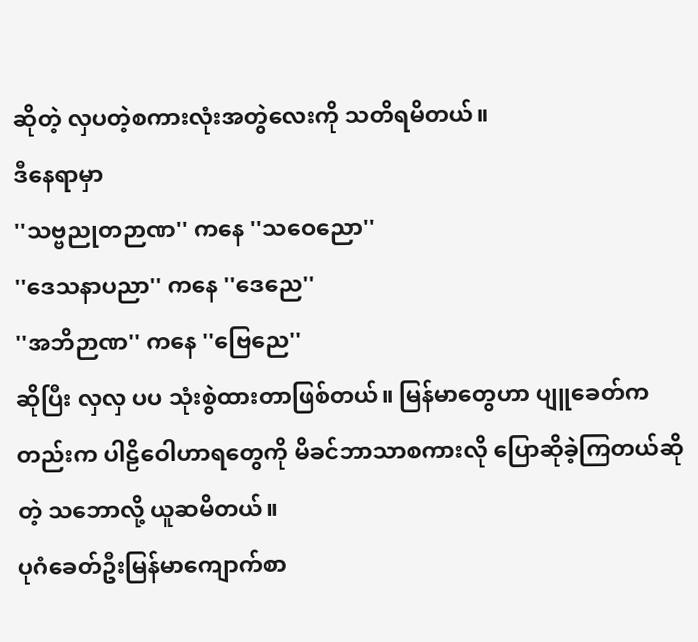ဆိုတဲ့ လှပတဲ့စကားလုံးအတွဲလေးကို သတိရမိတယ်။
ဒီနေရာမှာ
''သဗ္ဗညုတဉာဏ'' ကနေ ''သဝေညော''
''ဒေသနာပညာ'' ကနေ ''ဒေညေ''
''အဘိဉာဏ'' ကနေ ''ဗြေညေ''
ဆိုပြီး လှလှ ပပ သုံးစွဲထားတာဖြစ်တယ်။ မြန်မာတွေဟာ ပျူခေတ်ကတည်းက ပါဠိဝေါဟာရတွေကို မိခင်ဘာသာစကားလို ပြောဆိုခဲ့ကြတယ်ဆိုတဲ့ သဘောလို့ ယူဆမိတယ်။
ပုဂံခေတ်ဦးမြန်မာကျောက်စာ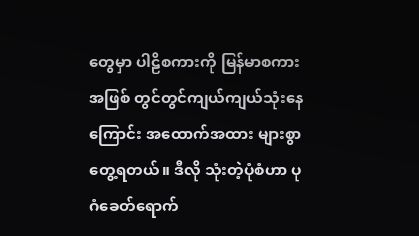တွေမှာ ပါဠိစကားကို မြန်မာစကားအဖြစ် တွင်တွင်ကျယ်ကျယ်သုံးနေကြောင်း အထောက်အထား များစွာတွေ့ရတယ်။ ဒီလို သုံးတဲ့ပုံစံဟာ ပုဂံခေတ်ရောက်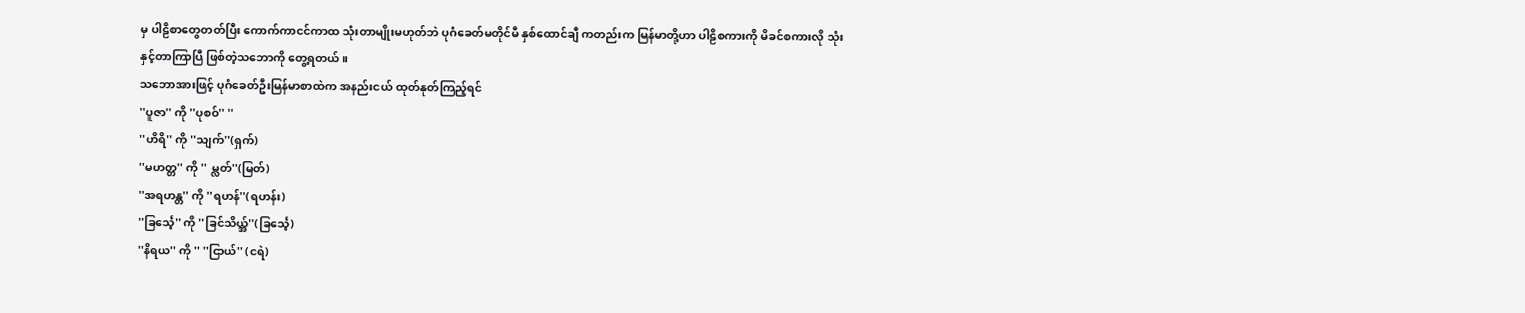မှ ပါဠိစာတွေတတ်ပြီး ကောက်ကာငင်ကာထ သုံးတာမျိုးမဟုတ်ဘဲ ပုဂံခေတ်မတိုင်မီ နှစ်ထောင်ချီ ကတည်းက မြန်မာတို့ဟာ ပါဠိစကားကို မိခင်စကားလို သုံးနှင့်တာကြာပြီ ဖြစ်တဲ့သဘောကို တွေ့ရတယ်။
သဘောအားဖြင့် ပုဂံခေတ်ဦးမြန်မာစာထဲက အနည်းငယ် ထုတ်နုတ်ကြည့်ရင်
''ပူဇာ'' ကို ''ပုစဝ်'' ''
''ဟိရိ'' ကို ''သျက်''(ရှက်)
''မဟတ္တ'' ကို '' မ္လတ်''(မြတ်)
''အရဟန္တ'' ကို ''ရဟန်''(ရဟန်း)
''ခြင်္သေ့'' ကို ''ခြင်သိယ္အ်''(ခြင်္သေ့)
''နိရယ'' ကို '' ''ငြာယ်'' (ငရဲ)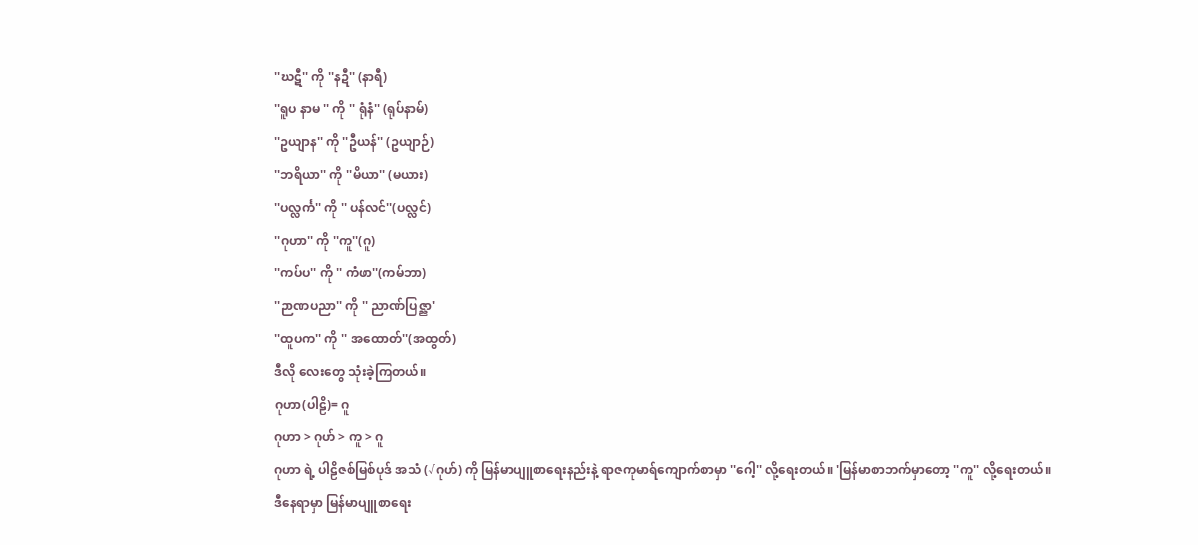''ဃဋီ'' ကို ''နဍီ'' (နာရီ)
''ရူပ နာမ '' ကို '' ရုံနံ'' (ရုပ်နာမ်)
''ဥယျာန'' ကို ''ဦယန်'' (ဥယျာဉ်)
''ဘရိယာ'' ကို ''မိယာ'' (မယား)
''ပလ္လင်္က'' ကို '' ပန်လင်''(ပလ္လင်)
''ဂုဟာ'' ကို ''ကူ''(ဂူ)
''ကပ်ပ'' ကို '' ကံဖာ''(ကမ်ဘာ)
''ဉာဏပညာ'' ကို '' ညာဏ်ပြဇ္ညာ'
''ထူပက'' ကို '' အထောတ်''(အထွတ်)
ဒီလို လေးတွေ သုံးခဲ့ကြတယ်။
ဂုဟာ(ပါဠိ)= ဂူ
ဂုဟာ > ဂုဟ် > ကူ > ဂူ
ဂုဟာ ရဲ့ ပါဠိဇစ်မြစ်ပုဒ် အသံ (√ဂုဟ်) ကို မြန်မာပျူစာရေးနည်းနဲ့ ရာဇကုမာရ်ကျောက်စာမှာ ''ဂေါ့'' လို့ရေးတယ်။ 'မြန်မာစာဘက်မှာတော့ ''ကူ'' လို့ရေးတယ်။
ဒီနေရာမှာ မြန်မာပျူစာရေး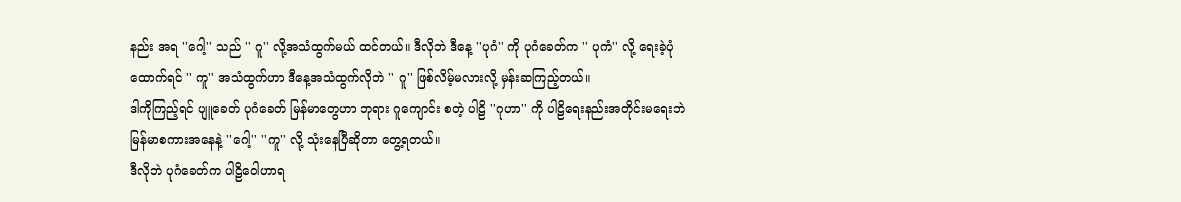နည်း အရ ''ဂေါ့'' သည် '' ဂူ'' လို့အသံထွက်မယ် ထင်တယ်။ ဒီလိုဘဲ ဒီနေ့ ''ပုဂံ'' ကို ပုဂံခေတ်က '' ပုကံ'' လို့ ရေးခဲ့ပုံထောက်ရင် '' ကူ'' အသံထွက်ဟာ ဒီနေ့အသံထွက်လိုဘဲ '' ဂူ'' ဖြစ်လိမ့်မလားလို့ မှန်းဆကြည့်တယ်။
ဒါကိုကြည့်ရင် ပျူခေတ် ပုဂံခေတ် မြန်မာတွေဟာ ဘုရား ဂူကျောင်း စတဲ့ ပါဠိ ''ဂုဟာ'' ကို ပါဠိ‌ရေးနည်းအတိုင်းမရေးဘဲ မြန်မာစကားအနေနဲ့ ''ဂေါ့'' ''ကူ'' လို့ သုံးနေပြီဆိုတာ တွေ့ရတယ်။
ဒီလိုဘဲ ပုဂံခေတ်က ပါဠိဝေါဟာရ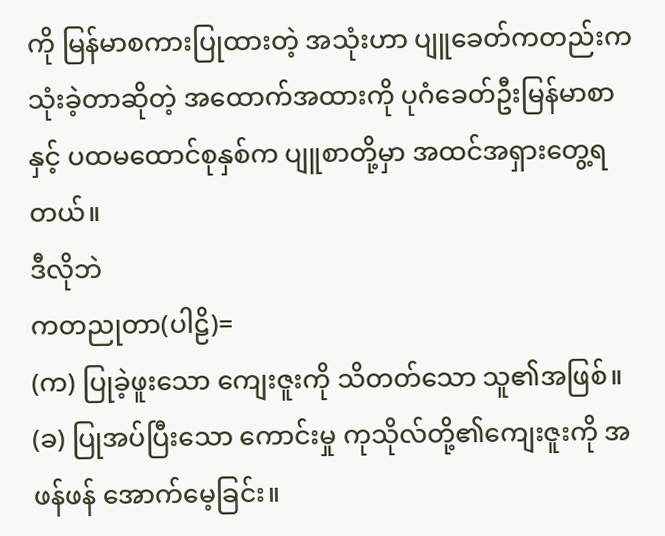ကို မြန်မာစကားပြုထားတဲ့ အသုံးဟာ ပျူခေတ်ကတည်းက သုံးခဲ့တာဆိုတဲ့ အထောက်အထားကို ပုဂံခေတ်ဦးမြန်မာစာ နှင့် ပထမထောင်စုနှစ်က ပျူစာတို့မှာ အထင်အရှားတွေ့ရတယ်။
ဒီလိုဘဲ
ကတညုတာ(ပါဠိ)=
(က) ပြုခဲ့ဖူးသော ကျေးဇူးကို သိတတ်သော သူ၏အဖြစ်။
(ခ) ပြုအပ်ပြီးသော ကောင်းမှု ကုသိုလ်တို့၏ကျေးဇူးကို အဖန်ဖန် အောက်မေ့ခြင်း။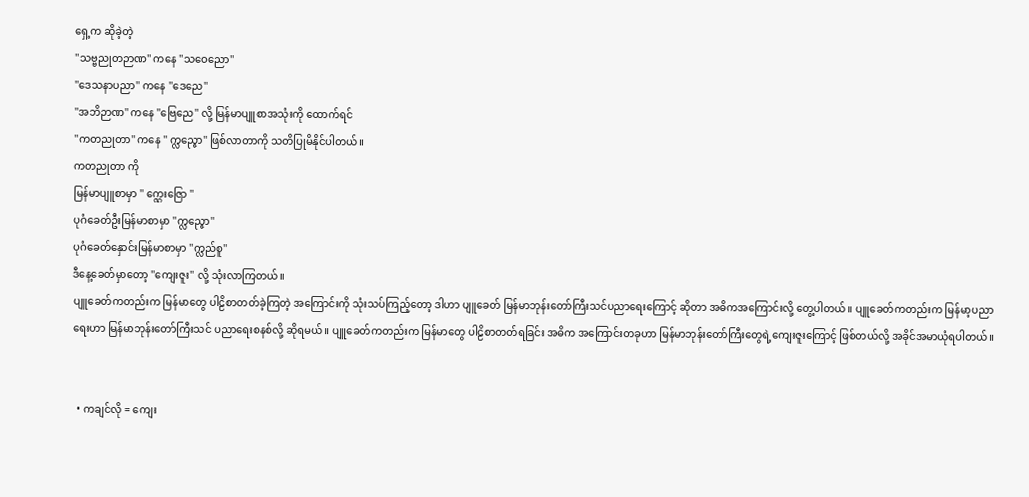ရှေ့က ဆိုခဲ့တဲ့
''သဗ္ဗညုတဉာဏ'' ကနေ ''သဝေညော''
''ဒေသနာပညာ'' ကနေ ''ဒေညေ''
''အဘိဉာဏ'' ကနေ ''ဗြေညေ'' လို့ မြန်မာပျူစာအသုံးကို ထောက်ရင်
''ကတညုတာ'' ကနေ '' က္လည္ဇော'' ဖြစ်လာတာကို သတိပြုမိနိုင်ပါတယ်။
ကတညုတာ ကို
မြန်မာပျူစာမှာ '' က္ဠေးဇြော ''
ပုဂံခေတ်ဦးမြန်မာစာမှာ ''က္လည္ဇော''
ပုဂံခေတ်နှောင်းမြန်မာစာမှာ ''က္လည်စူ''
ဒီနေ့ခေတ်မှာတော့ ''ကျေးဇူး'' လို့ သုံးလာကြတယ်။
ပျူခေတ်ကတည်းက မြန်မာတွေ ပါဠိစာတတ်ခဲ့ကြတဲ့ အကြောင်းကို သုံးသပ်ကြည့်တော့ ဒါဟာ ပျူခေတ် မြန်မာဘုန်းတော်ကြီးသင်ပညာရေးကြောင့် ဆိုတာ အဓိကအကြောင်းလို့ တွေ့ပါတယ်။ ပျူခေတ်ကတည်းက မြန်မာ့ပညာရေးဟာ မြန်မာဘုန်းတော်ကြီးသင် ပညာရေးစနစ်လို့ ဆိုရမယ်။ ပျူခေတ်ကတည်းက မြန်မာတွေ ပါဠိစာတတ်ရခြင်း အဓိက အကြောင်းတခုဟာ မြန်မာဘုန်းတော်ကြီးတွေရဲ့ကျေးဇူးကြောင့် ဖြစ်တယ်လို့ အခိုင်အမာယုံရပါတယ်။


  • ကချင်လို = ကျေး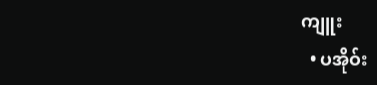ကျူး
  • ပအိုဝ်း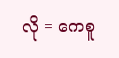လို = ကေစူ